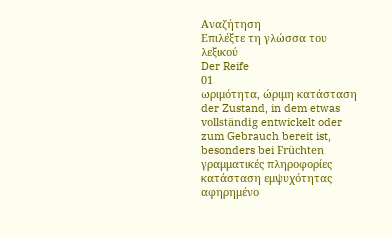Αναζήτηση
Επιλέξτε τη γλώσσα του λεξικού
Der Reife
01
ωριμότητα, ώριμη κατάσταση
der Zustand, in dem etwas vollständig entwickelt oder zum Gebrauch bereit ist, besonders bei Früchten
γραμματικές πληροφορίες
κατάσταση εμψυχότητας
αφηρημένο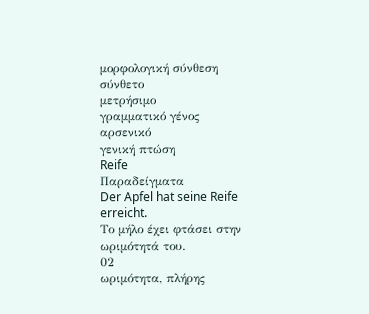μορφολογική σύνθεση
σύνθετο
μετρήσιμο
γραμματικό γένος
αρσενικό
γενική πτώση
Reife
Παραδείγματα
Der Apfel hat seine Reife erreicht.
Το μήλο έχει φτάσει στην ωριμότητά του.
02
ωριμότητα, πλήρης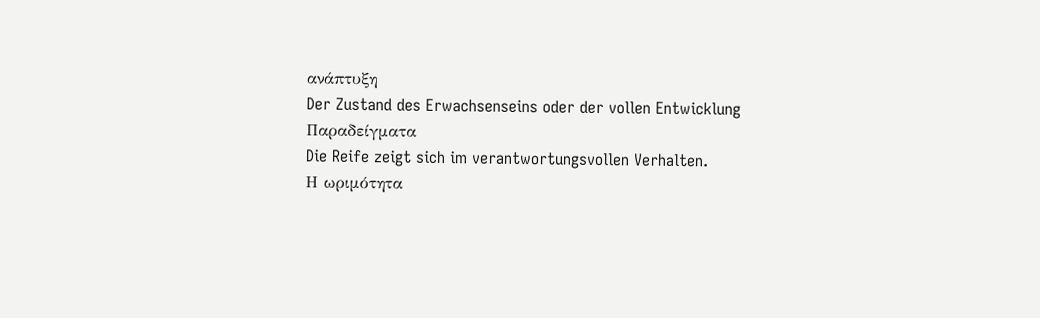ανάπτυξη
Der Zustand des Erwachsenseins oder der vollen Entwicklung
Παραδείγματα
Die Reife zeigt sich im verantwortungsvollen Verhalten.
Η ωριμότητα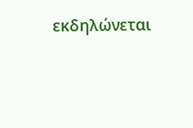εκδηλώνεται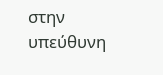στην υπεύθυνη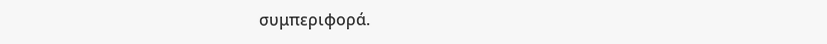συμπεριφορά.